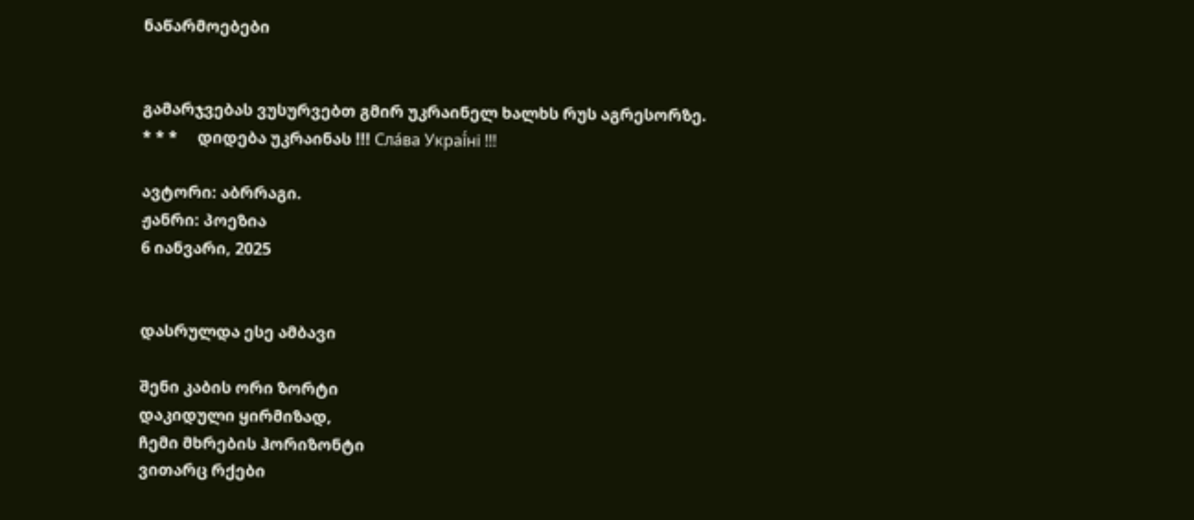ნაწარმოებები


გამარჯვებას ვუსურვებთ გმირ უკრაინელ ხალხს რუს აგრესორზე.     * * *     დიდება უკრაინას !!! Сла́ва Украї́ні !!!

ავტორი: აბრრაგი.
ჟანრი: პოეზია
6 იანვარი, 2025


დასრულდა ესე ამბავი

შენი კაბის ორი ზორტი
დაკიდული ყირმიზად,
ჩემი მხრების ჰორიზონტი
ვითარც რქები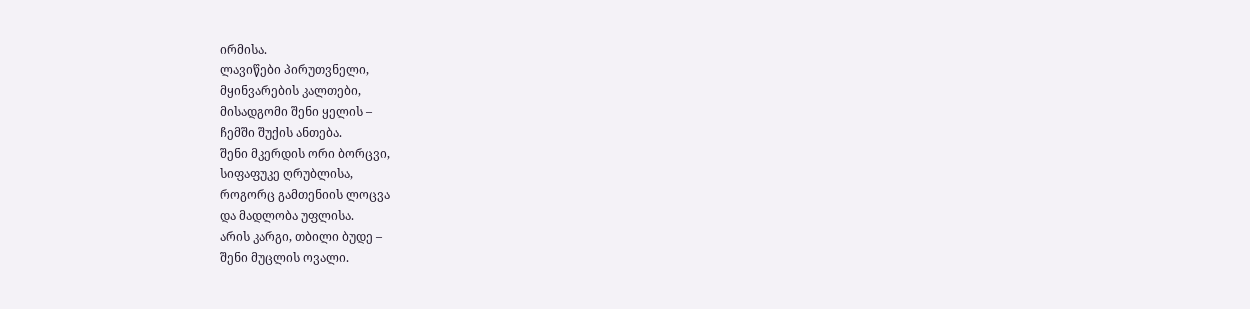ირმისა.
ლავიწები პირუთვნელი,
მყინვარების კალთები,
მისადგომი შენი ყელის –
ჩემში შუქის ანთება.
შენი მკერდის ორი ბორცვი,
სიფაფუკე ღრუბლისა,
როგორც გამთენიის ლოცვა
და მადლობა უფლისა.
არის კარგი, თბილი ბუდე –
შენი მუცლის ოვალი.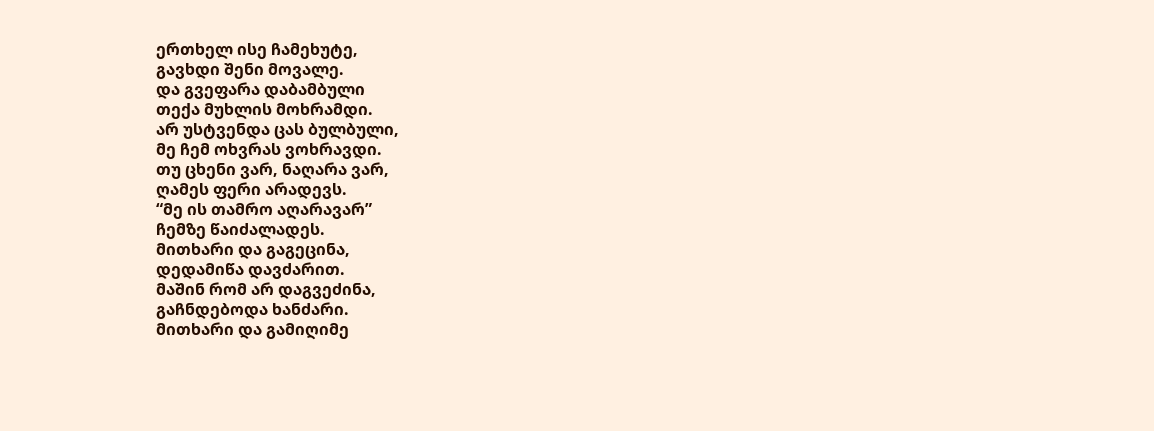ერთხელ ისე ჩამეხუტე,
გავხდი შენი მოვალე.
და გვეფარა დაბამბული
თექა მუხლის მოხრამდი.
არ უსტვენდა ცას ბულბული,
მე ჩემ ოხვრას ვოხრავდი.
თუ ცხენი ვარ, ნაღარა ვარ,
ღამეს ფერი არადევს.
“მე ის თამრო აღარავარ”
ჩემზე წაიძალადეს.
მითხარი და გაგეცინა,
დედამიწა დავძარით.
მაშინ რომ არ დაგვეძინა,
გაჩნდებოდა ხანძარი.
მითხარი და გამიღიმე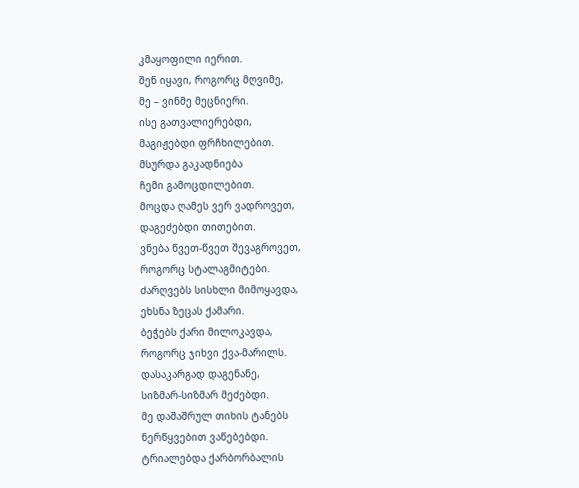კმაყოფილი იერით.
შენ იყავი, როგორც მღვიმე,
მე – ვინმე მეცნიერი.
ისე გათვალიერებდი,
მაგიჟებდი ფრჩხილებით.
მსურდა გაკადნიება
ჩემი გამოცდილებით.
მოცდა ღამეს ვერ ვადროვეთ,
დაგეძებდი თითებით.
ვნება წვეთ-წვეთ შევაგროვეთ,
როგორც სტალაგმიტები.
ძარღვებს სისხლი მიმოყავდა,
ეხსნა ზეცას ქამარი.
ბეჭებს ქარი მილოკავდა,
როგორც ჯიხვი ქვა-მარილს.
დასაკარგად დაგენანე,
სიზმარ-სიზმარ მეძებდი.
მე დაშაშრულ თიხის ტანებს
ნერწყვებით ვაწებებდი.
ტრიალებდა ქარბორბალის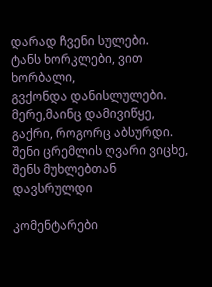დარად ჩვენი სულები.
ტანს ხორკლები, ვით ხორბალი,
გვქონდა დანისლულები.
მერე,მაინც დამივიწყე,
გაქრი, როგორც აბსურდი.
შენი ცრემლის ღვარი ვიცხე,
შენს მუხლებთან დავსრულდი

კომენტარები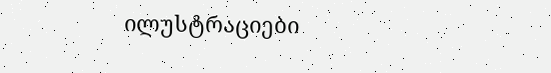ილუსტრაციები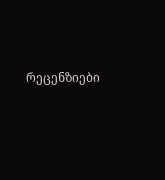რეცენზიები